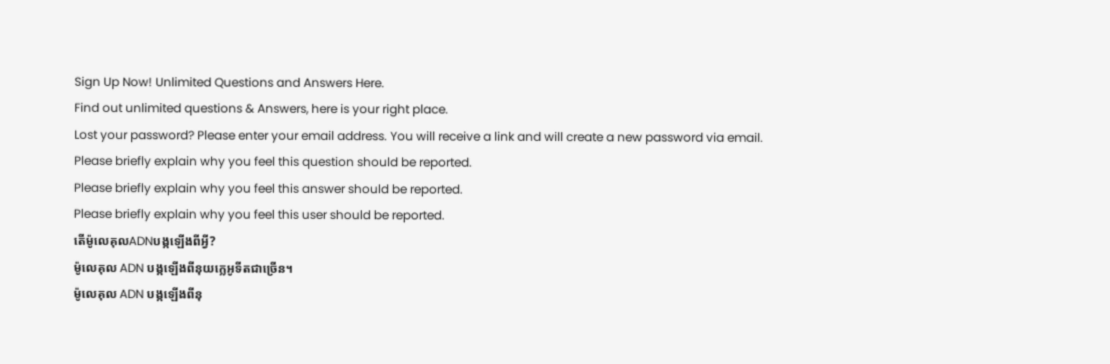Sign Up Now! Unlimited Questions and Answers Here.
Find out unlimited questions & Answers, here is your right place.
Lost your password? Please enter your email address. You will receive a link and will create a new password via email.
Please briefly explain why you feel this question should be reported.
Please briefly explain why you feel this answer should be reported.
Please briefly explain why you feel this user should be reported.
តើម៉ូលេគុលADNបង្កឡើងពីអ្វី?
ម៉ូលេគុល ADN បង្កឡើងពីនុយក្លេអូទីតជាច្រើន។
ម៉ូលេគុល ADN បង្កឡើងពីនុ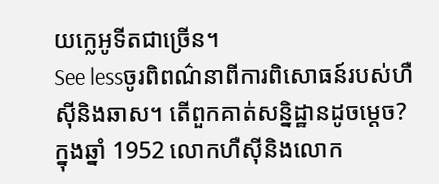យក្លេអូទីតជាច្រើន។
See lessចូរពិពណ៌នាពីការពិសោធន៍របស់ហឺស៊ីនិងឆាស។ តើពួកគាត់សន្និដ្ឋានដូចម្ដេច?
ក្នុងឆ្នាំ 1952 លោកហឺស៊ីនិងលោក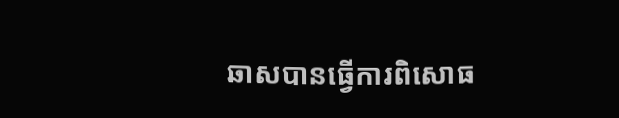ឆាសបានធ្វើការពិសោធ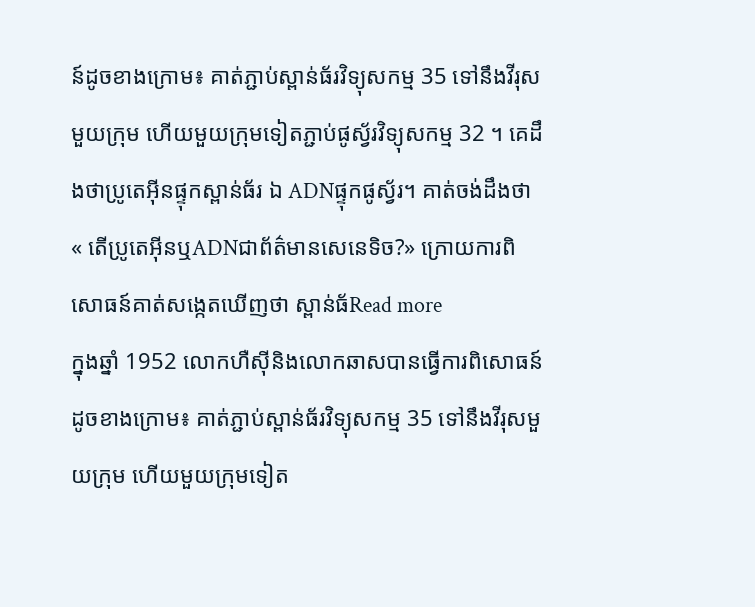ន៍ដូចខាងក្រោម៖ គាត់ភ្ជាប់ស្ពាន់ធ័រវិទ្យុសកម្ម 35 ទៅនឹងវីរុសមួយក្រុម ហើយមួយក្រុមទៀតភ្ជាប់ផូស្វ័រវិទ្យុសកម្ម 32 ។ គេដឹងថាប្រូតេអ៊ីនផ្ទុកស្ពាន់ធ័រ ឯ ADNផ្ទុកផូស្វ័រ។ គាត់ចង់ដឹងថា « តើប្រូតេអ៊ីនឬADNជាព័ត៌មានសេនេទិច?» ក្រោយការពិសោធន៍គាត់សង្កេតឃើញថា ស្ពាន់ធ័Read more
ក្នុងឆ្នាំ 1952 លោកហឺស៊ីនិងលោកឆាសបានធ្វើការពិសោធន៍ដូចខាងក្រោម៖ គាត់ភ្ជាប់ស្ពាន់ធ័រវិទ្យុសកម្ម 35 ទៅនឹងវីរុសមួយក្រុម ហើយមួយក្រុមទៀត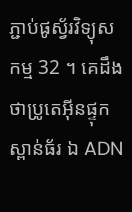ភ្ជាប់ផូស្វ័រវិទ្យុសកម្ម 32 ។ គេដឹងថាប្រូតេអ៊ីនផ្ទុកស្ពាន់ធ័រ ឯ ADN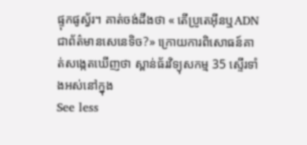ផ្ទុកផូស្វ័រ។ គាត់ចង់ដឹងថា « តើប្រូតេអ៊ីនឬADNជាព័ត៌មានសេនេទិច?» ក្រោយការពិសោធន៍គាត់សង្កេតឃើញថា ស្ពាន់ធ័រវិទ្យុសកម្ម 35 ស្ទើរទាំងអស់នៅក្នុង
See less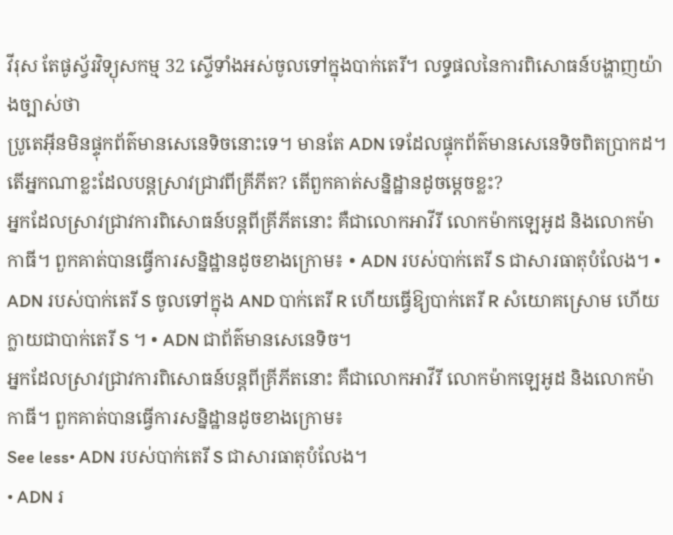វីរុស តែផូស្វ័រវិទ្យុសកម្ម 32 ស្ទើទាំងអស់ចូលទៅក្នុងបាក់តេរី។ លទ្ធផលនៃការពិសោធន៍បង្ហាញយ៉ាងច្បាស់ថា
ប្រូតេអ៊ីនមិនផ្ទុកព័ត៌មានសេនេទិចនោះទេ។ មានតែ ADN ទេដែលផ្ទុកព័ត៌មានសេនេទិចពិតប្រាកដ។
តើអ្នកណាខ្លះដែលបន្តស្រាវជ្រាវពីគ្រីភីត? តើពួកគាត់សន្និដ្ឋានដូចម្ដេចខ្លះ?
អ្នកដែលស្រាវជ្រាវការពិសោធន៍បន្តពីគ្រីភីតនោះ គឺជាលោកអាវីរី លោកម៉ាកឡេអូដ និងលោកម៉ាកាធី។ ពួកគាត់បានធ្វើការសន្និដ្ឋានដូចខាងក្រោម៖ • ADN របស់បាក់តេរី S ជាសារធាតុបំលែង។ • ADN របស់បាក់តេរី S ចូលទៅក្នុង AND បាក់តេរី R ហើយធ្វើឱ្យបាក់តេរី R សំយោគស្រោម ហើយក្លាយជាបាក់តេរី S ។ • ADN ជាព័ត៌មានសេនេទិច។
អ្នកដែលស្រាវជ្រាវការពិសោធន៍បន្តពីគ្រីភីតនោះ គឺជាលោកអាវីរី លោកម៉ាកឡេអូដ និងលោកម៉ាកាធី។ ពួកគាត់បានធ្វើការសន្និដ្ឋានដូចខាងក្រោម៖
See less• ADN របស់បាក់តេរី S ជាសារធាតុបំលែង។
• ADN រ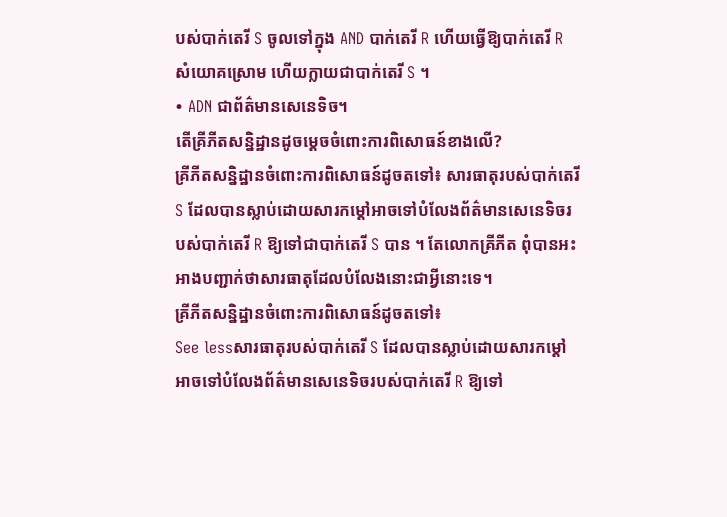បស់បាក់តេរី S ចូលទៅក្នុង AND បាក់តេរី R ហើយធ្វើឱ្យបាក់តេរី R សំយោគស្រោម ហើយក្លាយជាបាក់តេរី S ។
• ADN ជាព័ត៌មានសេនេទិច។
តើគ្រីភីតសន្និដ្ឋានដូចម្ដេចចំពោះការពិសោធន៍ខាងលើ?
គ្រីភីតសន្និដ្ឋានចំពោះការពិសោធន៍ដូចតទៅ៖ សារធាតុរបស់បាក់តេរី S ដែលបានស្លាប់ដោយសារកម្ដៅអាចទៅបំលែងព័ត៌មានសេនេទិចរបស់បាក់តេរី R ឱ្យទៅជាបាក់តេរី S បាន ។ តែលោកគ្រីភីត ពុំបានអះអាងបញ្ជាក់ថាសារធាតុដែលបំលែងនោះជាអ្វីនោះទេ។
គ្រីភីតសន្និដ្ឋានចំពោះការពិសោធន៍ដូចតទៅ៖
See lessសារធាតុរបស់បាក់តេរី S ដែលបានស្លាប់ដោយសារកម្ដៅអាចទៅបំលែងព័ត៌មានសេនេទិចរបស់បាក់តេរី R ឱ្យទៅ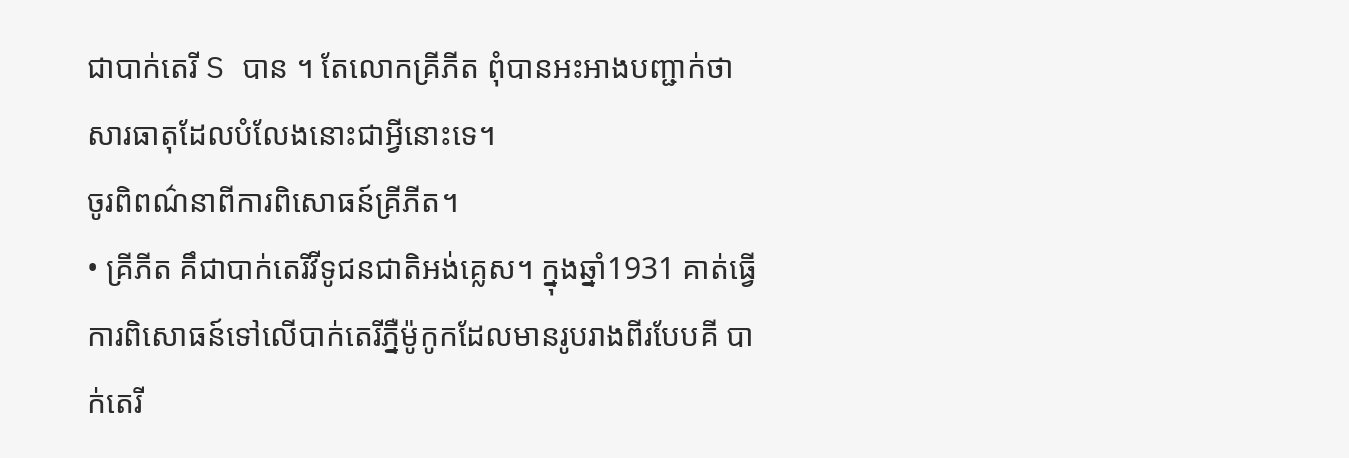ជាបាក់តេរី S បាន ។ តែលោកគ្រីភីត ពុំបានអះអាងបញ្ជាក់ថាសារធាតុដែលបំលែងនោះជាអ្វីនោះទេ។
ចូរពិពណ៌នាពីការពិសោធន៍គ្រីភីត។
• គ្រីភីត គឹជាបាក់តេរីវីទូជនជាតិអង់គ្លេស។ ក្នុងឆ្នាំ1931 គាត់ធ្វើការពិសោធន៍ទៅលើបាក់តេរីភ្នឺម៉ូកូកដែលមានរូបរាងពីរបែបគី បាក់តេរី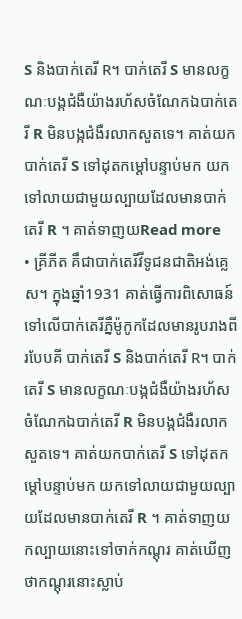S និងបាក់តេរី R។ បាក់តេរី S មានលក្ខណៈបង្កជំងឺយ៉ាងរហ័សចំណែកឯបាក់តេរី R មិនបង្កជំងឺរលាកសួតទេ។ គាត់យកបាក់តេរី S ទៅដុតកម្ដៅបន្ទាប់មក យកទៅលាយជាមួយល្បាយដែលមានបាក់តេរី R ។ គាត់ទាញយRead more
• គ្រីភីត គឹជាបាក់តេរីវីទូជនជាតិអង់គ្លេស។ ក្នុងឆ្នាំ1931 គាត់ធ្វើការពិសោធន៍ទៅលើបាក់តេរីភ្នឺម៉ូកូកដែលមានរូបរាងពីរបែបគី បាក់តេរី S និងបាក់តេរី R។ បាក់តេរី S មានលក្ខណៈបង្កជំងឺយ៉ាងរហ័សចំណែកឯបាក់តេរី R មិនបង្កជំងឺរលាកសួតទេ។ គាត់យកបាក់តេរី S ទៅដុតកម្ដៅបន្ទាប់មក យកទៅលាយជាមួយល្បាយដែលមានបាក់តេរី R ។ គាត់ទាញយកល្បាយនោះទៅចាក់កណ្ដុរ គាត់ឃើញថាកណ្ដុរនោះស្លាប់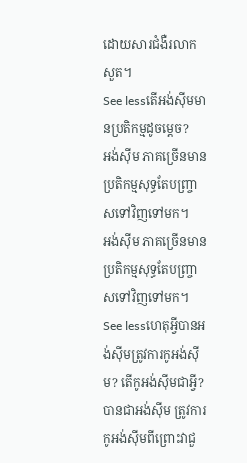ដោយសារជំងឺរលាកសួត។
See lessតើអង់ស៊ីមមានប្រតិកម្មដូចម្ដេច?
អង់ស៊ីម ភាគច្រើនមានប្រតិកម្មសុទ្ធតែបញ្ច្រាសទៅវិញទៅមក។
អង់ស៊ីម ភាគច្រើនមានប្រតិកម្មសុទ្ធតែបញ្ច្រាសទៅវិញទៅមក។
See lessហេតុអ្វីបានអង់ស៊ីមត្រូវការកូអង់ស៊ីម? តើកូអង់ស៊ីមជាអ្វី?
បានជាអង់ស៊ីម ត្រូវការកូអង់ស៊ីមពីព្រោះវាជួ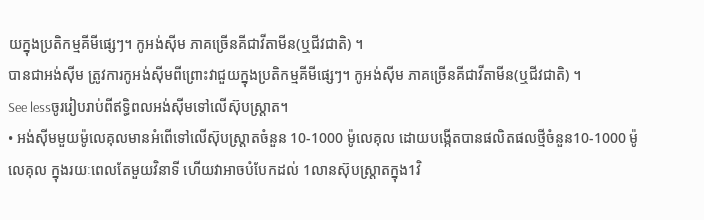យក្នុងប្រតិកម្មគីមីផ្សេៗ។ កូអង់ស៊ីម ភាគច្រើនគីជាវីតាមីន(ឬជីវជាតិ) ។
បានជាអង់ស៊ីម ត្រូវការកូអង់ស៊ីមពីព្រោះវាជួយក្នុងប្រតិកម្មគីមីផ្សេៗ។ កូអង់ស៊ីម ភាគច្រើនគីជាវីតាមីន(ឬជីវជាតិ) ។
See lessចូររៀបរាប់ពីឥទ្ធិពលអង់ស៊ីមទៅលើស៊ុបស្ត្រាត។
• អង់ស៊ីមមួយម៉ូលេគុលមានអំពើទៅលើស៊ុបស្ត្រាតចំនួន 10-1000 ម៉ូលេគុល ដោយបង្កើតបានផលិតផលថ្មីចំនួន10-1000 ម៉ូលេគុល ក្នុងរយៈពេលតែមួយវិនាទី ហើយវាអាចបំបែកដល់ 1លានស៊ុបស្ត្រាតក្នុង1វិ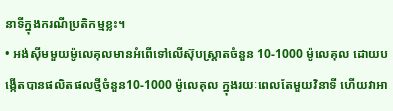នាទីក្នុងករណីប្រតិកម្មខ្លះ។
• អង់ស៊ីមមួយម៉ូលេគុលមានអំពើទៅលើស៊ុបស្ត្រាតចំនួន 10-1000 ម៉ូលេគុល ដោយបង្កើតបានផលិតផលថ្មីចំនួន10-1000 ម៉ូលេគុល ក្នុងរយៈពេលតែមួយវិនាទី ហើយវាអា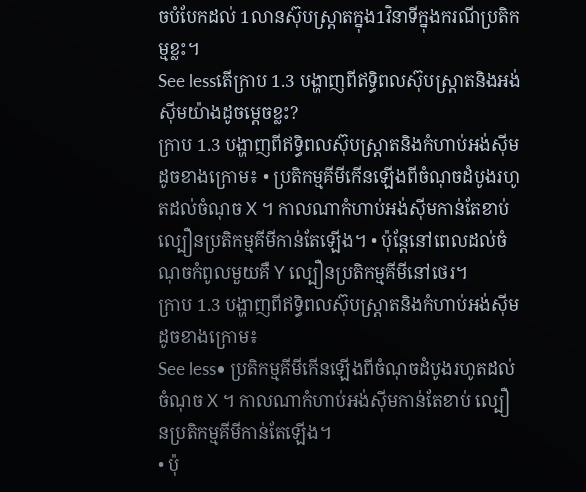ចបំបែកដល់ 1លានស៊ុបស្ត្រាតក្នុង1វិនាទីក្នុងករណីប្រតិកម្មខ្លះ។
See lessតើក្រាប 1.3 បង្ហាញពីឥទ្ធិពលស៊ុបស្ត្រាតនិងអង់ស៊ីមយ៉ាងដូចម្ដេចខ្លះ?
ក្រាប 1.3 បង្ហាញពីឥទ្ធិពលស៊ុបស្ត្រាតនិងកំហាប់អង់ស៊ីមដូចខាងក្រោម៖ • ប្រតិកម្មគីមីកើនឡើងពីចំណុចដំបូងរហូតដល់ចំណុច X ។ កាលណាកំហាប់អង់ស៊ីមកាន់តែខាប់ ល្បឿនប្រតិកម្មគីមីកាន់តែឡើង។ • ប៉ុន្តែនៅពេលដល់ចំណុចកំពូលមួយគឺ Y ល្បឿនប្រតិកម្មគីមីនៅថេរ។
ក្រាប 1.3 បង្ហាញពីឥទ្ធិពលស៊ុបស្ត្រាតនិងកំហាប់អង់ស៊ីមដូចខាងក្រោម៖
See less• ប្រតិកម្មគីមីកើនឡើងពីចំណុចដំបូងរហូតដល់ចំណុច X ។ កាលណាកំហាប់អង់ស៊ីមកាន់តែខាប់ ល្បឿនប្រតិកម្មគីមីកាន់តែឡើង។
• ប៉ុ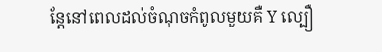ន្តែនៅពេលដល់ចំណុចកំពូលមួយគឺ Y ល្បឿ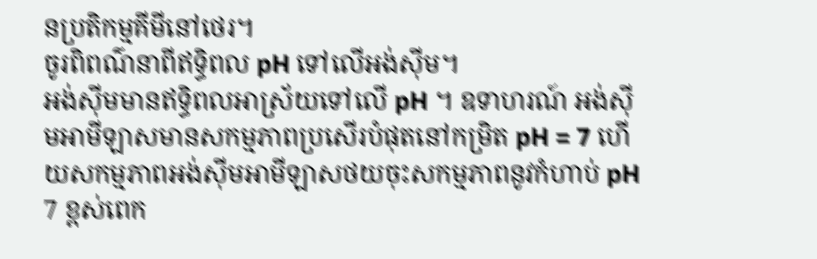នប្រតិកម្មគីមីនៅថេរ។
ចូរពិពណ៌នាពីឥទ្ធិពល pH ទៅលើអង់ស៊ីម។
អង់ស៊ីមមានឥទ្ធិពលអាស្រ័យទៅលើ pH ។ ឧទាហរណ៍ អង់ស៊ីមអាមីឡាសមានសកម្មភាពប្រសើរបំផុតនៅកម្រិត pH = 7 ហើយសកម្មភាពអង់ស៊ីមអាមីឡាសថយចុះសកម្មភាពនូវកំហាប់ pH 7 ខ្ពស់ពេក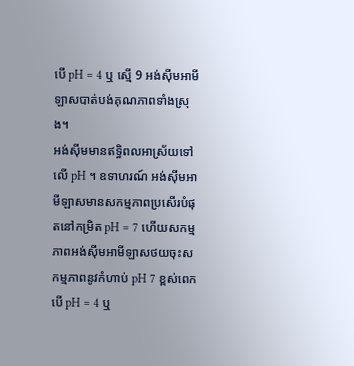បើ pH = 4 ឬ ស្មើ 9 អង់ស៊ីមអាមីឡាសបាត់បង់គុណភាពទាំងស្រុង។
អង់ស៊ីមមានឥទ្ធិពលអាស្រ័យទៅលើ pH ។ ឧទាហរណ៍ អង់ស៊ីមអាមីឡាសមានសកម្មភាពប្រសើរបំផុតនៅកម្រិត pH = 7 ហើយសកម្មភាពអង់ស៊ីមអាមីឡាសថយចុះសកម្មភាពនូវកំហាប់ pH 7 ខ្ពស់ពេក បើ pH = 4 ឬ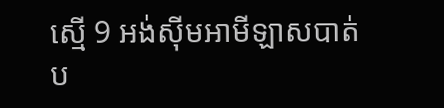ស្មើ 9 អង់ស៊ីមអាមីឡាសបាត់ប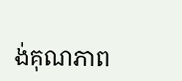ង់គុណភាព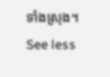ទាំងស្រុង។
See less